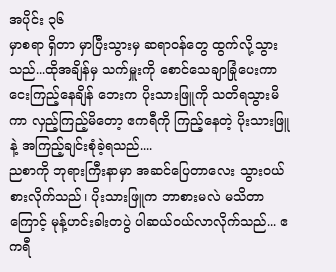အပိုင်း ၃၆
မှာစရာ ရှိတာ မှာပြီးသွားမှ ဆရာဝန်တွေ ထွက်လို့သွားသည်...ထိုအချိန်မှ သက်မှူးကို စောင်သေချာခြုံပေးကာ ငေးကြည့်နေချိန် ဘေးက ပိုးသားဖြူကို သတိရသွားမိကာ လှည့်ကြည့်မိတော့ ဧကရီကို ကြည့်နေတဲ့ ပိုးသားဖြူနဲ့ အကြည့်ချင်းစုံခဲ့ရသည်....
ညစာကို ဘုရားကြီးနာမှာ အဆင်ပြေတာလေး သွားဝယ်စားလိုက်သည်၊ ပိုးသားဖြူက ဘာစားမလဲ မသိတာကြောင့် မုန့်ဟင်းခါးတပွဲ ပါဆယ်ဝယ်လာလိုက်သည်... ဧကရီ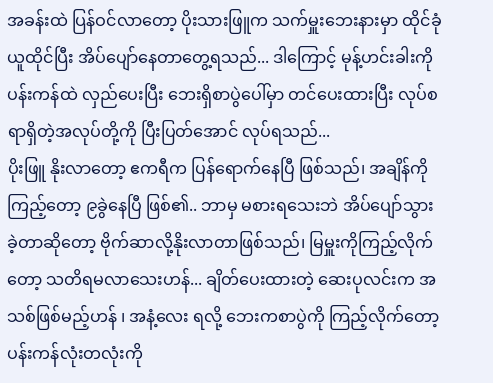အခန်းထဲ ပြန်ဝင်လာတော့ ပိုးသားဖြူက သက်မှူးဘေးနားမှာ ထိုင်ခုံယူထိုင်ပြီး အိပ်ပျော်နေတာတွေ့ရသည်... ဒါကြောင့် မုန့်ဟင်းခါးကို ပန်းကန်ထဲ လှည်ပေးပြီး ဘေးရှိစာပွဲပေါ်မှာ တင်ပေးထားပြီး လုပ်စရာရှိတဲ့အလုပ်တို့ကို ပြီးပြတ်အောင် လုပ်ရသည်...
ပိုးဖြူ နိုးလာတော့ ဧကရီက ပြန်ရောက်နေပြီ ဖြစ်သည်၊ အချိန်ကို ကြည့်တော့ ၉ခွဲနေပြီ ဖြစ်၏.. ဘာမှ မစားရသေးဘဲ အိပ်ပျော်သွားခဲ့တာဆိုတော့ ဗိုက်ဆာလို့နိုးလာတာဖြစ်သည်၊ မြမှူးကိုကြည့်လိုက်တော့ သတိရမလာသေးဟန်... ချိတ်ပေးထားတဲ့ ဆေးပုလင်းက အသစ်ဖြစ်မည့်ဟန် ၊ အနံ့လေး ရလို့ ဘေးကစာပွဲကို ကြည့်လိုက်တော့ ပန်းကန်လုံးတလုံးကို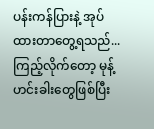ပန်းကန်ပြားနဲ့ အုပ်ထားတာတွေ့ရသည်...
ကြည့်လိုက်တော့ မုန့်ဟင်းခါးတွေဖြစ်ပြီး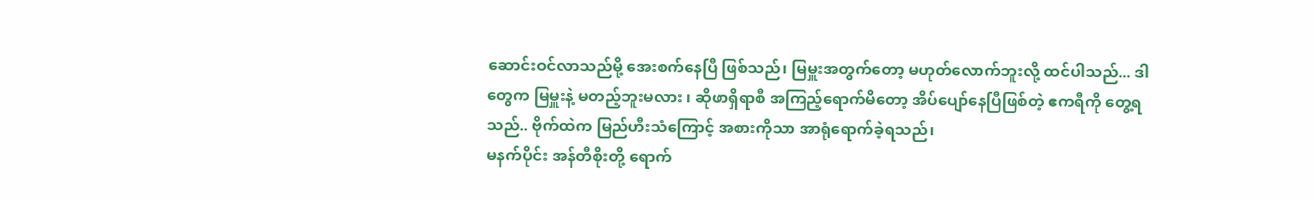ဆောင်းဝင်လာသည်မို့ အေးစက်နေပြီ ဖြစ်သည်၊ မြမှူးအတွက်တော့ မဟုတ်လောက်ဘူးလို့ ထင်ပါသည်... ဒါတွေက မြမှူးနဲ့ မတည့်ဘူးမလား ၊ ဆိုဖာရှိရာစီ အကြည့်ရောက်မိတော့ အိပ်ပျော်နေပြီဖြစ်တဲ့ ဧကရီကို တွေ့ရသည်.. ဗိုက်ထဲက မြည်ဟီးသံကြောင့် အစားကိုသာ အာရုံရောက်ခဲ့ရသည်၊
မနက်ပိုင်း အန်တီစိုးတို့ ရောက်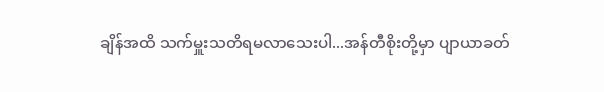ချိန်အထိ သက်မှူးသတိရမလာသေးပါ...အန်တီစိုးတို့မှာ ပျာယာခတ်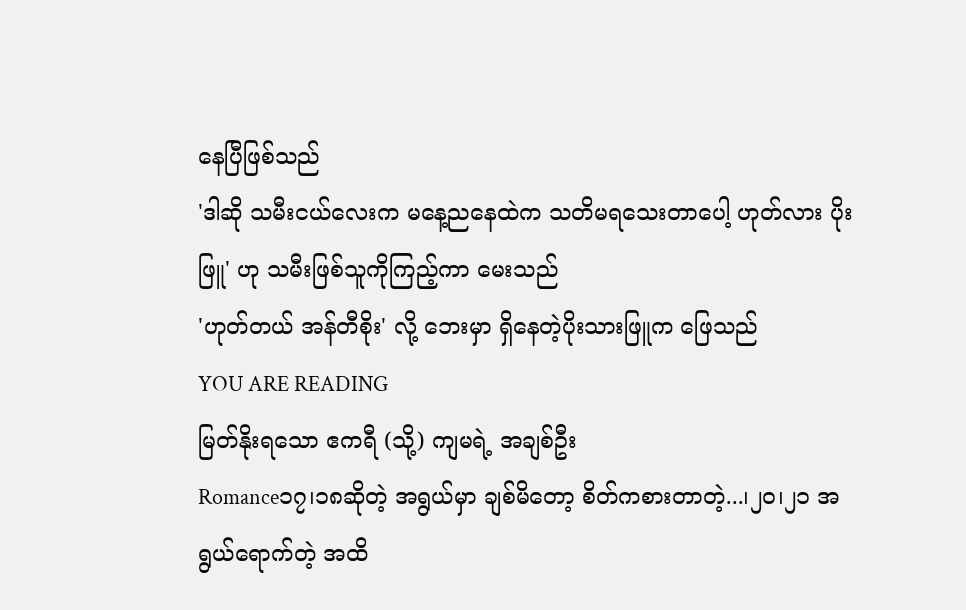နေပြီဖြစ်သည်
'ဒါဆို သမီးငယ်လေးက မနေ့ညနေထဲက သတိမရသေးတာပေါ့ ဟုတ်လား ပိုးဖြူ' ဟု သမီးဖြစ်သူကိုကြည့်ကာ မေးသည်
'ဟုတ်တယ် အန်တီစိုး' လို့ ဘေးမှာ ရှိနေတဲ့ပိုးသားဖြူက ဖြေသည်
YOU ARE READING
မြတ်နိုးရသော ဧကရီ (သို့) ကျမရဲ့ အချစ်ဦး
Romance၁၇၊၁၈ဆိုတဲ့ အရွယ်မှာ ချစ်မိတော့ စိတ်ကစားတာတဲ့...၊၂၀၊၂၁ အရွယ်ရောက်တဲ့ အထိ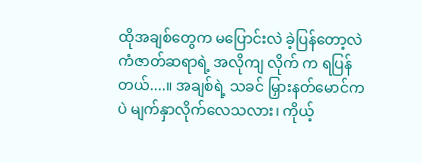ထိုအချစ်တွေက မပြောင်းလဲ ခဲ့ပြန်တော့လဲ ကံဇာတ်ဆရာရဲ့ အလိုကျ လိုက် က ရပြန်တယ်....။ အချစ်ရဲ့ သခင် မြှားနတ်မောင်ကပဲ မျက်နှာလိုက်လေသလား၊ ကိုယ့်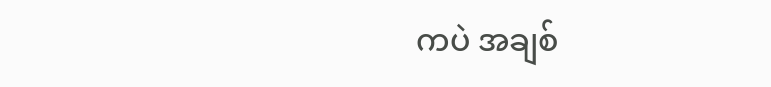ကပဲ အချစ်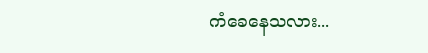ကံခေနေသလား...